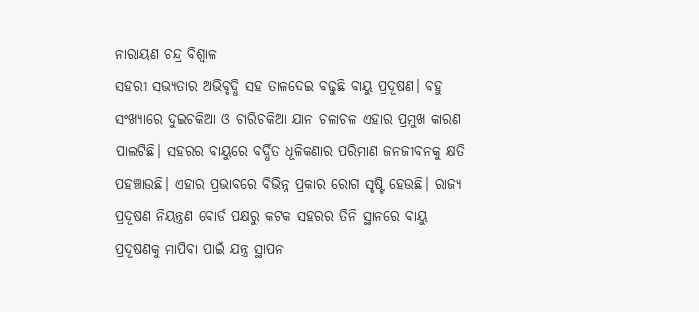ନାରାୟଣ ଚନ୍ଦ୍ର ବିଶ୍ୱାଳ
ସହରୀ ସଭ୍ୟତାର ଅଭିବୃଦ୍ଧି ସହ ତାଳଦେଇ ବଢୁଛି ବାୟୁ ପ୍ରଦୂଷଣ। ବହୁ ସଂଖ୍ୟାରେ ଦୁଇଚକିଆ ଓ ଚାରିଚକିଆ ଯାନ ଚଳାଚଳ ଏହାର ପ୍ରମୁଖ କାରଣ ପାଲଟିଛି। ସହରର ବାୟୁରେ ବର୍ଦ୍ଧିତ ଧୂଳିକଣାର ପରିମାଣ ଜନଜୀବନକୁ କ୍ଷତି ପହଞ୍ଚାଉଛି। ଏହାର ପ୍ରଭାବରେ ବିଭିନ୍ନ ପ୍ରକାର ରୋଗ ସୃଷ୍ଟି ହେଉଛି। ରାଜ୍ୟ ପ୍ରଦୂଷଣ ନିୟନ୍ତ୍ରଣ ବୋର୍ଡ ପକ୍ଷରୁ କଟକ ସହରର ତିନି ସ୍ଥାନରେ ବାୟୁ ପ୍ରଦୂଷଣକୁ ମାପିବା ପାଇଁ ଯନ୍ତ୍ର ସ୍ଥାପନ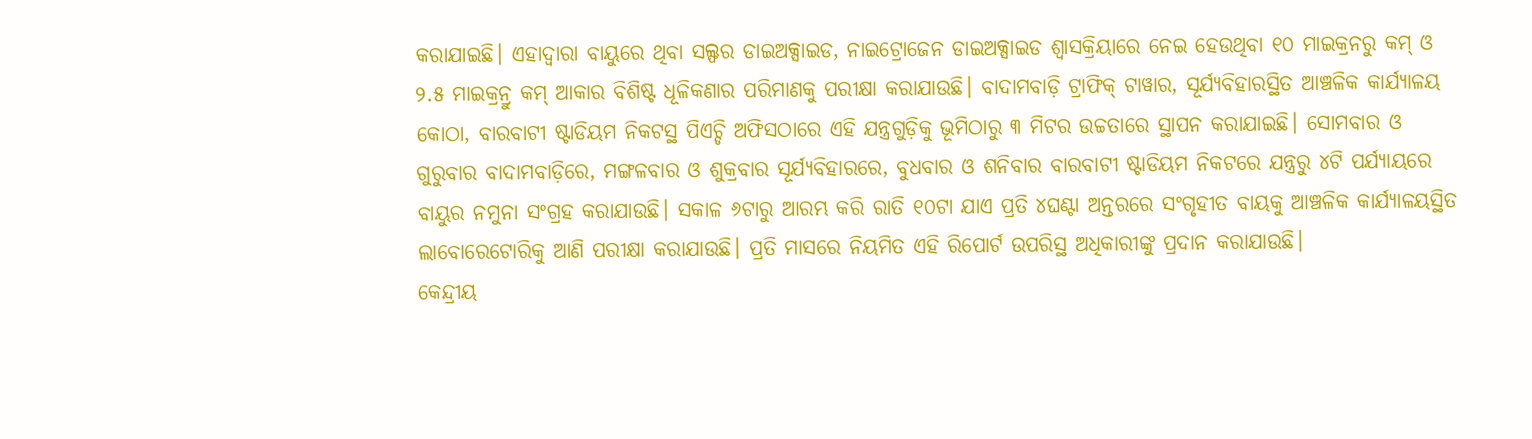କରାଯାଇଛି। ଏହାଦ୍ୱାରା ବାୟୁରେ ଥିବା ସଲ୍ଫର ଡାଇଅକ୍ସାଇଡ, ନାଇଟ୍ରୋଜେନ ଡାଇଅକ୍ସାଇଡ ଶ୍ୱାସକ୍ରିୟାରେ ନେଇ ହେଉଥିବା ୧୦ ମାଇକ୍ରନରୁ କମ୍ ଓ ୨.୫ ମାଇକ୍ରନ୍ରୁ କମ୍ ଆକାର ବିଶିଷ୍ଟ ଧୂଳିକଣାର ପରିମାଣକୁ ପରୀକ୍ଷା କରାଯାଉଛି। ବାଦାମବାଡ଼ି ଟ୍ରାଫିକ୍ ଟାୱାର, ସୂର୍ଯ୍ୟବିହାରସ୍ଥିତ ଆଞ୍ଚଳିକ କାର୍ଯ୍ୟାଳୟ କୋଠା, ବାରବାଟୀ ଷ୍ଟାଡିୟମ ନିକଟସ୍ଥ ପିଏଚ୍ଡି ଅଫିସଠାରେ ଏହି ଯନ୍ତ୍ରଗୁଡ଼ିକୁ ଭୂମିଠାରୁ ୩ ମିଟର ଉଚ୍ଚତାରେ ସ୍ଥାପନ କରାଯାଇଛି। ସୋମବାର ଓ ଗୁରୁବାର ବାଦାମବାଡ଼ିରେ, ମଙ୍ଗଳବାର ଓ ଶୁକ୍ରବାର ସୂର୍ଯ୍ୟବିହାରରେ, ବୁଧବାର ଓ ଶନିବାର ବାରବାଟୀ ଷ୍ଟାଡିୟମ ନିକଟରେ ଯନ୍ତ୍ରରୁ ୪ଟି ପର୍ଯ୍ୟାୟରେ ବାୟୁର ନମୁନା ସଂଗ୍ରହ କରାଯାଉଛି। ସକାଳ ୬ଟାରୁ ଆରମ୍ଭ କରି ରାତି ୧୦ଟା ଯାଏ ପ୍ରତି ୪ଘଣ୍ଟା ଅନ୍ତରରେ ସଂଗୃହୀତ ବାୟକୁ ଆଞ୍ଚଳିକ କାର୍ଯ୍ୟାଳୟସ୍ଥିତ ଲାବୋରେଟୋରିକୁ ଆଣି ପରୀକ୍ଷା କରାଯାଉଛି। ପ୍ରତି ମାସରେ ନିୟମିତ ଏହି ରିପୋର୍ଟ ଉପରିସ୍ଥ ଅଧିକାରୀଙ୍କୁ ପ୍ରଦାନ କରାଯାଉଛି।
କେନ୍ଦ୍ରୀୟ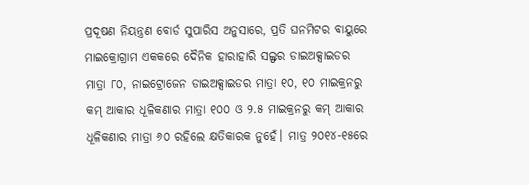ପ୍ରଦୂଷଣ ନିୟନ୍ତ୍ରଣ ବୋର୍ଡ ସୁପାରିସ ଅନୁସାରେ, ପ୍ରତି ଘନମିଟର ବାୟୁରେ ମାଇକ୍ରୋଗ୍ରାମ ଏକକରେ ଦୈନିକ ହାରାହାରି ସଲ୍ଫର ଡାଇଅକ୍ସାଇଡର ମାତ୍ରା ୮୦, ନାଇଟ୍ରୋଜେନ ଡାଇଅକ୍ସାଇଡର ମାତ୍ରା ୧୦, ୧୦ ମାଇକ୍ରନରୁ କମ୍ ଆକାର ଧୂଳିକଣାର ମାତ୍ରା ୧୦୦ ଓ ୨.୫ ମାଇକ୍ରନରୁ କମ୍ ଆକାର ଧୂଳିକଣାର ମାତ୍ରା ୬୦ ରହିଲେ କ୍ଷତିକାରକ ନୁହେଁ। ମାତ୍ର ୨୦୧୪-୧୫ରେ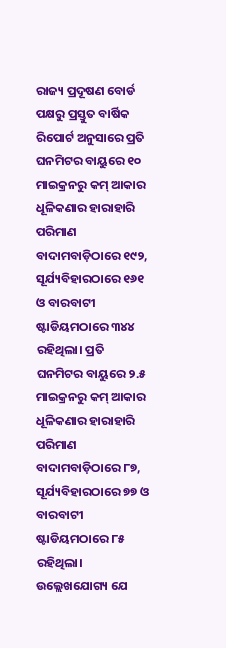ରାଜ୍ୟ ପ୍ରଦୂଷଣ ବୋର୍ଡ ପକ୍ଷରୁ ପ୍ରସ୍ତୁତ ବାର୍ଷିକ ରିପୋର୍ଟ ଅନୁସାରେ ପ୍ରତି ଘନମିଟର ବାୟୁରେ ୧୦ ମାଇକ୍ରନରୁ କମ୍ ଆକାର ଧୂଳିକଣାର ହାରାହାରି ପରିମାଣ ବାଦାମବାଡ଼ିଠାରେ ୧୯୨, ସୂର୍ଯ୍ୟବିହାରଠାରେ ୧୬୧ ଓ ବାରବାଟୀ ଷ୍ଟାଡିୟମଠାରେ ୩୪୪ ରହିଥିଲା। ପ୍ରତି ଘନମିଟର ବାୟୁରେ ୨.୫ ମାଇକ୍ରନରୁ କମ୍ ଆକାର ଧୂଳିକଣାର ହାରାହାରି ପରିମାଣ ବାଦାମବାଡ଼ିଠାରେ ୮୭, ସୂର୍ଯ୍ୟବିହାରଠାରେ ୭୭ ଓ ବାରବାଟୀ ଷ୍ଟାଡିୟମଠାରେ ୮୫ ରହିଥିଲା। ଉଲ୍ଲେଖଯୋଗ୍ୟ ଯେ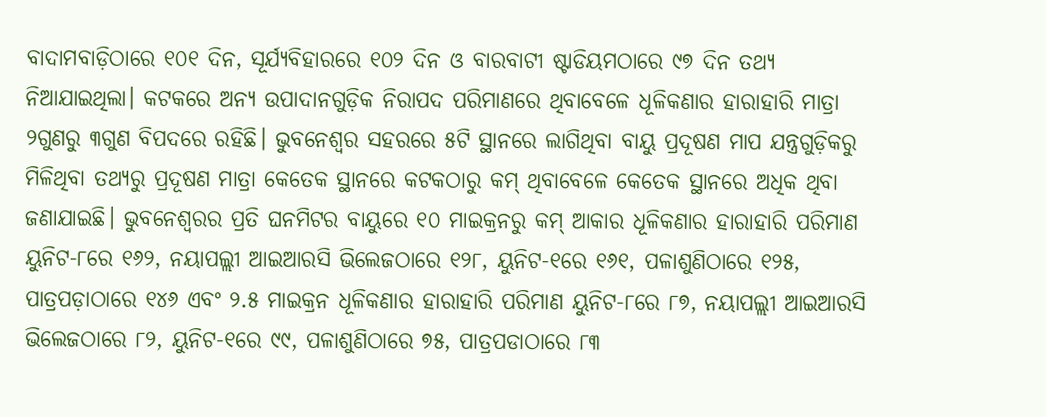ବାଦାମବାଡ଼ିଠାରେ ୧୦୧ ଦିନ, ସୂର୍ଯ୍ୟବିହାରରେ ୧୦୨ ଦିନ ଓ ବାରବାଟୀ ଷ୍ଟାଡିୟମଠାରେ ୯୭ ଦିନ ତଥ୍ୟ ନିଆଯାଇଥିଲା। କଟକରେ ଅନ୍ୟ ଉପାଦାନଗୁଡ଼ିକ ନିରାପଦ ପରିମାଣରେ ଥିବାବେଳେ ଧୂଳିକଣାର ହାରାହାରି ମାତ୍ରା ୨ଗୁଣରୁ ୩ଗୁଣ ବିପଦରେ ରହିଛି। ଭୁବନେଶ୍ୱର ସହରରେ ୫ଟି ସ୍ଥାନରେ ଲାଗିଥିବା ବାୟୁ ପ୍ରଦୂଷଣ ମାପ ଯନ୍ତ୍ରଗୁଡ଼ିକରୁ ମିଳିଥିବା ତଥ୍ୟରୁ ପ୍ରଦୂଷଣ ମାତ୍ରା କେତେକ ସ୍ଥାନରେ କଟକଠାରୁ କମ୍ ଥିବାବେଳେ କେତେକ ସ୍ଥାନରେ ଅଧିକ ଥିବା ଜଣାଯାଇଛି। ଭୁବନେଶ୍ୱରର ପ୍ରତି ଘନମିଟର ବାୟୁରେ ୧୦ ମାଇକ୍ରନରୁ କମ୍ ଆକାର ଧୂଳିକଣାର ହାରାହାରି ପରିମାଣ ୟୁନିଟ-୮ରେ ୧୬୨, ନୟାପଲ୍ଲୀ ଆଇଆରସି ଭିଲେଜଠାରେ ୧୨୮, ୟୁନିଟ-୧ରେ ୧୬୧, ପଳାଶୁଣିଠାରେ ୧୨୫, ପାତ୍ରପଡ଼ାଠାରେ ୧୪୬ ଏବଂ ୨.୫ ମାଇକ୍ରନ ଧୂଳିକଣାର ହାରାହାରି ପରିମାଣ ୟୁନିଟ-୮ରେ ୮୭, ନୟାପଲ୍ଲୀ ଆଇଆରସି ଭିଲେଜଠାରେ ୮୨, ୟୁନିଟ-୧ରେ ୯୯, ପଳାଶୁଣିଠାରେ ୭୫, ପାତ୍ରପଡାଠାରେ ୮୩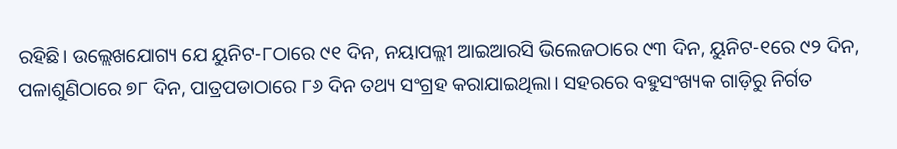ରହିଛି। ଉଲ୍ଲେଖଯୋଗ୍ୟ ଯେ ୟୁନିଟ-୮ଠାରେ ୯୧ ଦିନ, ନୟାପଲ୍ଲୀ ଆଇଆରସି ଭିଲେଜଠାରେ ୯୩ ଦିନ, ୟୁନିଟ-୧ରେ ୯୨ ଦିନ, ପଳାଶୁଣିଠାରେ ୭୮ ଦିନ, ପାତ୍ରପଡାଠାରେ ୮୬ ଦିନ ତଥ୍ୟ ସଂଗ୍ରହ କରାଯାଇଥିଲା। ସହରରେ ବହୁସଂଖ୍ୟକ ଗାଡ଼ିରୁ ନିର୍ଗତ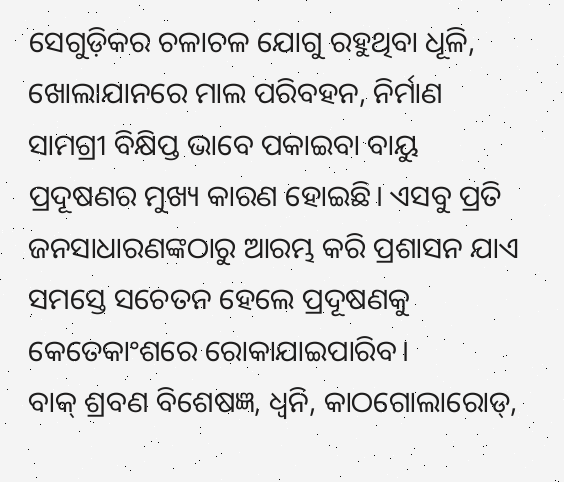ସେଗୁଡ଼ିକର ଚଳାଚଳ ଯୋଗୁ ରହୁଥିବା ଧୂଳି, ଖୋଲାଯାନରେ ମାଲ ପରିବହନ, ନିର୍ମାଣ ସାମଗ୍ରୀ ବିକ୍ଷିପ୍ତ ଭାବେ ପକାଇବା ବାୟୁ ପ୍ରଦୂଷଣର ମୁଖ୍ୟ କାରଣ ହୋଇଛି। ଏସବୁ ପ୍ରତି ଜନସାଧାରଣଙ୍କଠାରୁ ଆରମ୍ଭ କରି ପ୍ରଶାସନ ଯାଏ ସମସ୍ତେ ସଚେତନ ହେଲେ ପ୍ରଦୂଷଣକୁ କେତେକାଂଶରେ ରୋକାଯାଇପାରିବ।
ବାକ୍ ଶ୍ରବଣ ବିଶେଷଜ୍ଞ, ଧ୍ୱନି, କାଠଗୋଲାରୋଡ୍,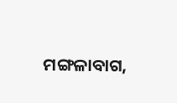ମଙ୍ଗଳାବାଗ,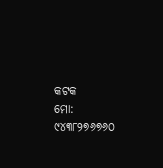କଟକ
ମୋ: ୯୪୩୮୨୭୬୭୬୦